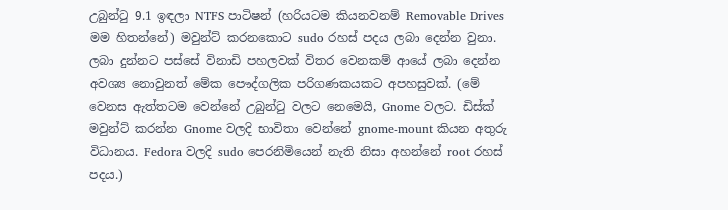උබුන්ටු 9.1 ඉඳලා NTFS පාටිෂන් (හරියටම කියනවනම් Removable Drives මම හිතන්නේ) මවුන්ට් කරනකොට sudo රහස් පදය ලබා දෙන්න වුනා. ලබා දුන්නට පස්සේ විනාඩි පහලවක් විතර වෙනකම් ආයේ ලබා දෙන්න අවශ්‍ය නොවුනත් මේක පෞද්ගලික පරිගණකයකට අපහසුවක්. (මේ වෙනස ඇත්තටම වෙන්නේ උබුන්ටු වලට නෙමෙයි, Gnome වලට. ඩිස්ක් මවුන්ට් කරන්න Gnome වලදි භාවිතා වෙන්නේ gnome-mount කියන අතුරු විධානය. Fedora වලදි sudo පෙරනිමියෙන් නැති නිසා අහන්නේ root රහස් පදය.)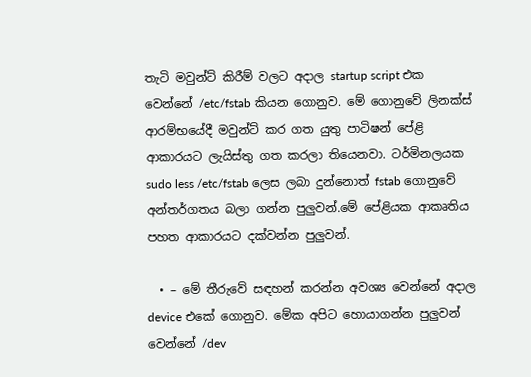තැටි මවුන්ට් කිරීම් වලට අදාල startup script එක වෙන්නේ /etc/fstab කියන ගොනුව. මේ ගොනුවේ ලිනක්ස් ආරම්භයේදී මවුන්ට් කර ගත යුතු පාටිෂන් පේළි ආකාරයට ලැයිස්තු ගත කරලා තියෙනවා. ටර්මිනලයක sudo less /etc/fstab ලෙස ලබා දුන්නොත් fstab ගොනුවේ අන්තර්ගතය බලා ගන්න පුලුවන්.මේ පේළියක ආකෘතිය පහත ආකාරයට දක්වන්න පුලුවන්.

  • – මේ තීරුවේ සඳහන් කරන්න අවශ්‍ය වෙන්නේ අදාල device එකේ ගොනුව. මේක අපිට හොයාගන්න පුලුවන් වෙන්නේ /dev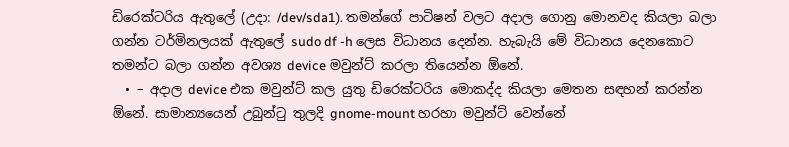ඩිරෙක්ටරිය ඇතුලේ (උදා: /dev/sda1). තමන්ගේ පාටිෂන් වලට අදාල ගොනු මොනවද කියලා බලා ගන්න ටර්මිනලයක් ඇතුලේ sudo df -h ලෙස විධානය දෙන්න. හැබැයි මේ විධානය දෙනකොට තමන්ට බලා ගන්න අවශ්‍ය device මවුන්ට් කරලා තියෙන්න ඕනේ.
  • – අදාල device එක මවුන්ට් කල යුතු ඩිරෙක්ටරිය මොකද්ද කියලා මෙතන සඳහන් කරන්න ඕනේ. සාමාන්‍යයෙන් උබුන්ටු තුලදි gnome-mount හරහා මවුන්ට් වෙන්නේ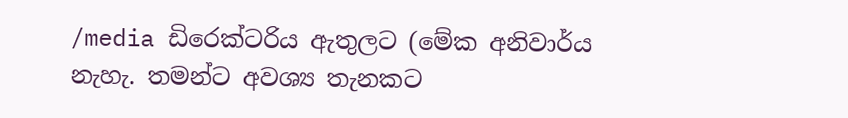/media ඩිරෙක්ටරිය ඇතුලට (මේක අනිවාර්ය නැහැ. තමන්ට අවශ්‍ය තැනකට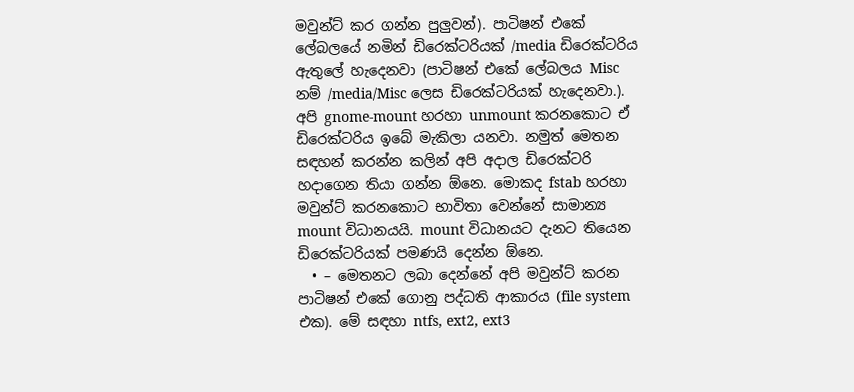මවුන්ට් කර ගන්න පුලුවන්). පාටිෂන් එකේ ලේබලයේ නමින් ඩිරෙක්ටරියක් /media ඩිරෙක්ටරිය ඇතුලේ හැදෙනවා (පාටිෂන් එකේ ලේබලය Misc නම් /media/Misc ලෙස ඩිරෙක්ටරියක් හැදෙනවා.). අපි gnome-mount හරහා unmount කරනකොට ඒ ඩිරෙක්ටරිය ඉබේ මැකිලා යනවා. නමුත් මෙතන සඳහන් කරන්න කලින් අපි අදාල ඩිරෙක්ටරි හදාගෙන තියා ගන්න ඕනෙ. මොකද fstab හරහා මවුන්ට් කරනකොට භාවිතා වෙන්නේ සාමාන්‍ය mount විධානයයි. mount විධානයට දැනට තියෙන ඩිරෙක්ටරියක් පමණයි දෙන්න ඕනෙ.
  • – මෙතනට ලබා දෙන්නේ අපි මවුන්ට් කරන පාටිෂන් එකේ ගොනු පද්ධති ආකාරය (file system එක). මේ සඳහා ntfs, ext2, ext3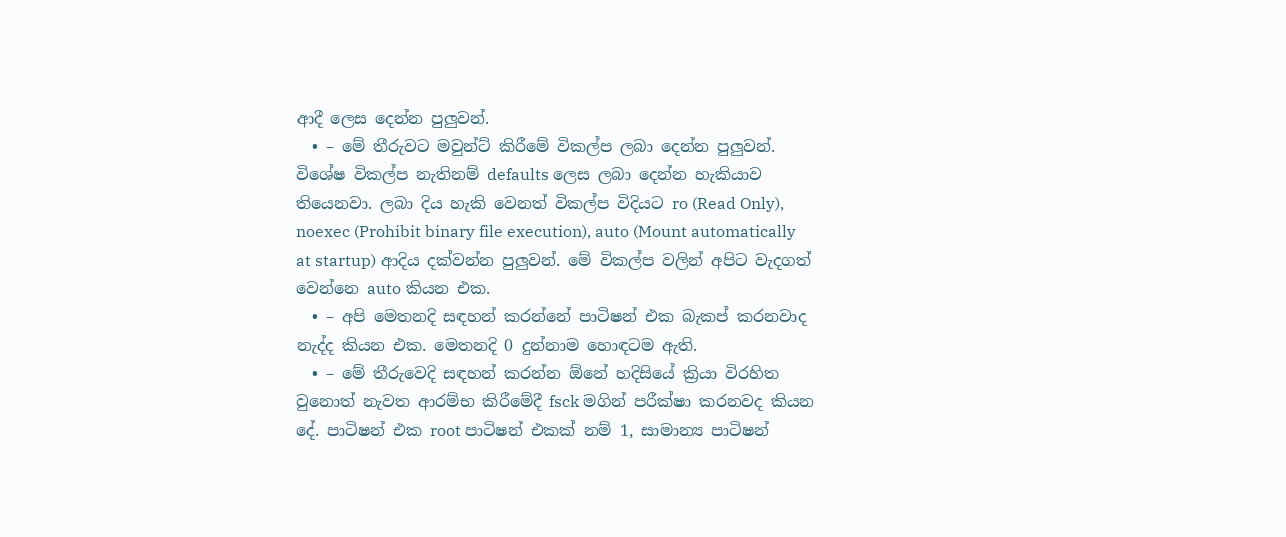ආදී ලෙස දෙන්න පුලුවන්.
  • – මේ තීරුවට මවුන්ට් කිරීමේ විකල්ප ලබා දෙන්න පුලුවන්. විශේෂ විකල්ප නැතිනම් defaults ලෙස ලබා දෙන්න හැකියාව තියෙනවා. ලබා දිය හැකි වෙනත් විකල්ප විදියට ro (Read Only), noexec (Prohibit binary file execution), auto (Mount automatically at startup) ආදිය දක්වන්න පුලුවන්. මේ විකල්ප වලින් අපිට වැදගත් වෙන්නෙ auto කියන එක.
  • – අපි මෙතනදි සඳහන් කරන්නේ පාටිෂන් එක බැකප් කරනවාද නැද්ද කියන එක. මෙතනදි 0 දුන්නාම හොඳටම ඇති.
  • – මේ තීරුවෙදි සඳහන් කරන්න ඕනේ හදිසියේ ක්‍රියා විරහිත වුනොත් නැවත ආරම්භ කිරීමේදී fsck මගින් පරීක්ෂා කරනවද කියන දේ. පාටිෂන් එක root පාටිෂන් එකක් නම් 1, සාමාන්‍ය පාටිෂන්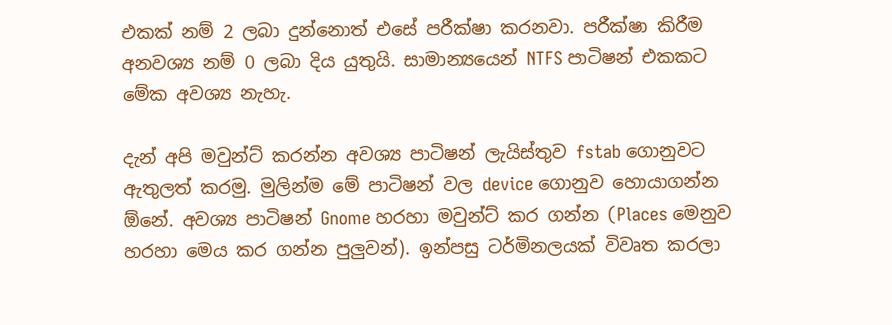එකක් නම් 2 ලබා දුන්නොත් එසේ පරීක්ෂා කරනවා. පරීක්ෂා කිරීම අනවශ්‍ය නම් 0 ලබා දිය යුතුයි. සාමාන්‍යයෙන් NTFS පාටිෂන් එකකට මේක අවශ්‍ය නැහැ.

දැන් අපි මවුන්ට් කරන්න අවශ්‍ය පාටිෂන් ලැයිස්තුව fstab ගොනුවට ඇතුලත් කරමු. මුලින්ම මේ පාටිෂන් වල device ගොනුව හොයාගන්න ඕනේ. අවශ්‍ය පාටිෂන් Gnome හරහා මවුන්ට් කර ගන්න (Places මෙනුව හරහා මෙය කර ගන්න පුලුවන්). ඉන්පසු ටර්මිනලයක් විවෘත කරලා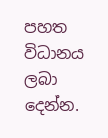පහත විධානය ලබා දෙන්න.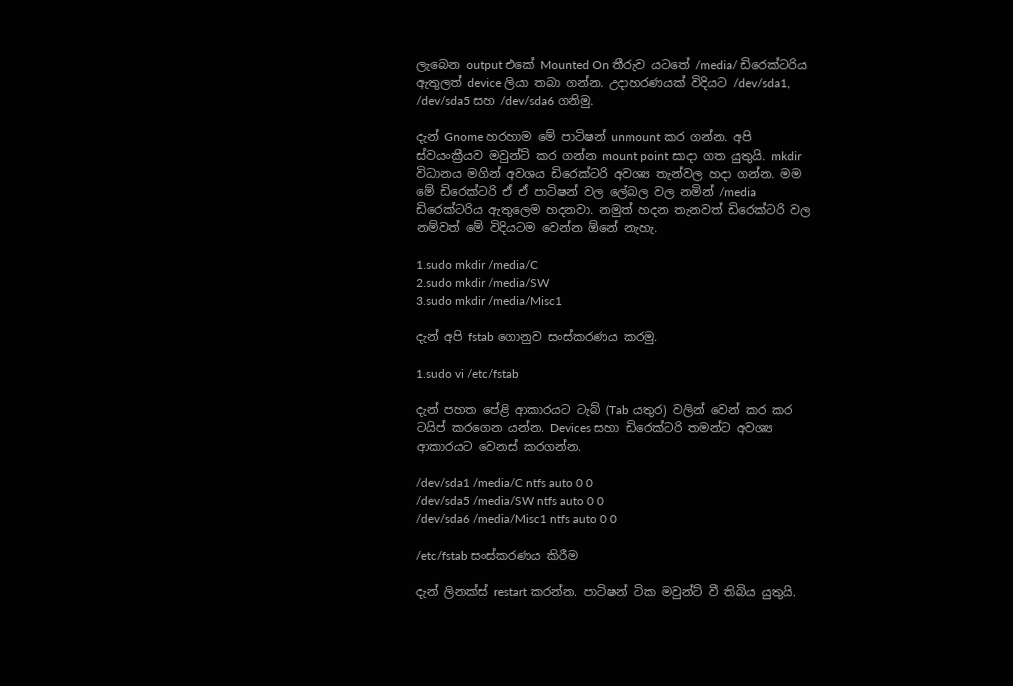ලැබෙන output එකේ Mounted On තීරුව යටතේ /media/ ඩිරෙක්ටරිය ඇතුලත් device ලියා තබා ගන්න. උදාහරණයක් විදියට /dev/sda1, /dev/sda5 සහ /dev/sda6 ගනිමු.

දැන් Gnome හරහාම මේ පාටිෂන් unmount කර ගන්න. අපි ස්වයංක්‍රීයව මවුන්ට් කර ගන්න mount point සාදා ගත යුතුයි. mkdir විධානය මගින් අවශය ඩිරෙක්ටරි අවශ්‍ය තැන්වල හදා ගන්න. මම මේ ඩිරෙක්ටරි ඒ ඒ පාටිෂන් වල ලේබල වල නමින් /media ඩිරෙක්ටරිය ඇතුලෙම හදනවා. නමුත් හදන තැනවත් ඩිරෙක්ටරි වල නම්වත් මේ විදියටම වෙන්න ඕනේ නැහැ.

1.sudo mkdir /media/C
2.sudo mkdir /media/SW
3.sudo mkdir /media/Misc1

දැන් අපි fstab ගොනුව සංස්කරණය කරමු.

1.sudo vi /etc/fstab

දැන් පහත පේළි ආකාරයට ටැබ් (Tab යතුර) වලින් වෙන් කර කර ටයිප් කරගෙන යන්න. Devices සහා ඩිරෙක්ටරි තමන්ට අවශ්‍ය ආකාරයට වෙනස් කරගන්න.

/dev/sda1 /media/C ntfs auto 0 0
/dev/sda5 /media/SW ntfs auto 0 0
/dev/sda6 /media/Misc1 ntfs auto 0 0

/etc/fstab සංස්කරණය කිරීම

දැන් ලිනක්ස් restart කරන්න. පාටිෂන් ටික මවුන්ට් වී තිබිය යුතුයි.